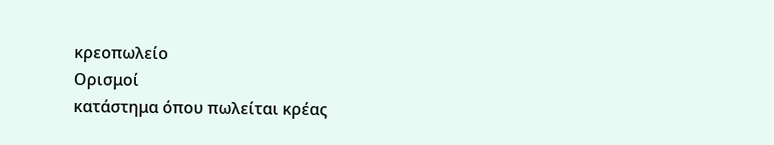κρεοπωλείο
Ορισμοί
κατάστημα όπου πωλείται κρέας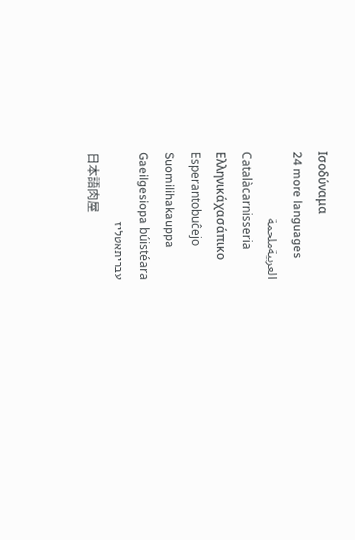Ισοδύναμα
24 more languages
العربيةملحمة
Catalàcarnisseria
Ελληνικάχασάπικο
Esperantobuĉejo
Suomilihakauppa
Gaeilgesiopa búistéara
עבריתאטליז
日本語肉屋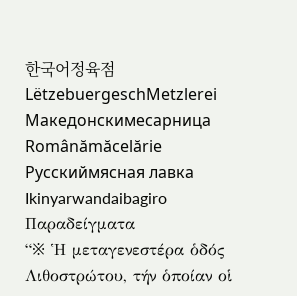한국어정육점
LëtzebuergeschMetzlerei
Македонскимесарница
Românămăcelărie
Русскиймясная лавка
Ikinyarwandaibagiro
Παραδείγματα
“※ Ἡ μεταγενεστέρα ὁδός Λιθοστρώτου, τήν ὁποίαν οἱ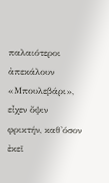παλαιότεροι ἀπεκάλουν «Μπουλεβάρι», εἶχεν ὄψιν φρικτήν, καθ'όσον ἐκεῖ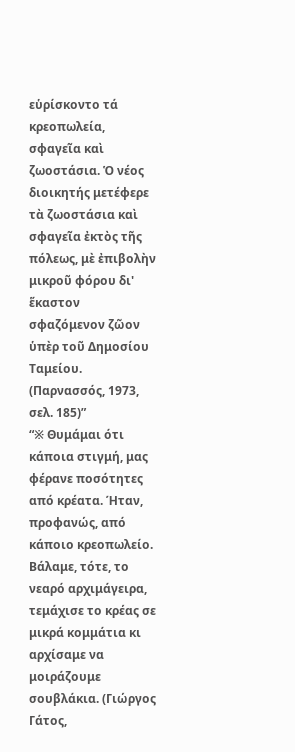εὑρίσκοντο τά κρεοπωλεία, σφαγεῖα καὶ ζωοστάσια. Ὁ νέος διοικητής μετέφερε τὰ ζωοστάσια καὶ σφαγεῖα ἐκτὸς τῆς πόλεως, μὲ ἐπιβολὴν μικροῦ φόρου δι' ἕκαστον σφαζόμενον ζῶον ὑπὲρ τοῦ Δημοσίου Ταμείου. (Παρνασσός, 1973, σελ. 185)”
“※ Θυμάμαι ότι κάποια στιγμή, μας φέρανε ποσότητες από κρέατα. Ήταν, προφανώς, από κάποιο κρεοπωλείο. Βάλαμε, τότε, το νεαρό αρχιμάγειρα, τεμάχισε το κρέας σε μικρά κομμάτια κι αρχίσαμε να μοιράζουμε σουβλάκια. (Γιώργος Γάτος,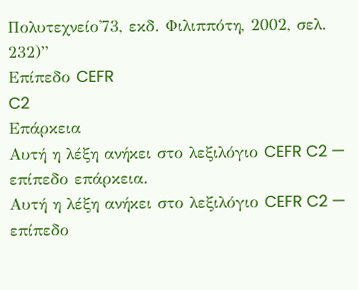Πολυτεχνείο'73, εκδ. Φιλιππότη, 2002, σελ. 232)”
Επίπεδο CEFR
C2
Επάρκεια
Αυτή η λέξη ανήκει στο λεξιλόγιο CEFR C2 — επίπεδο επάρκεια.
Αυτή η λέξη ανήκει στο λεξιλόγιο CEFR C2 — επίπεδο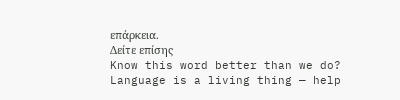επάρκεια.
Δείτε επίσης
Know this word better than we do? Language is a living thing — help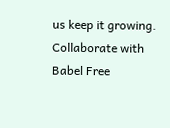us keep it growing. Collaborate with Babel Free